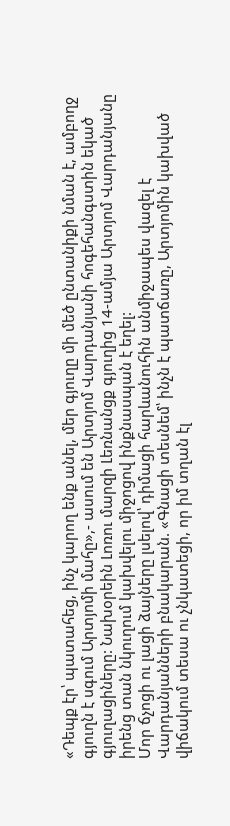«Դեպք էր՝ պատահեց, ինչ կարող ենք անել, մեր գյուղը մի մեծ ընտանիքի նման է, ամբողջ գյուղն է սգում Արտյոմի մահը»,- ասում են Արտյոմ Վարդանյանի հոգեհանգստին եկած գյուղացիները: Նախօրեին Լոռու մարզի Լեռնանցք գյուղից 14-ամյա Արտյոմ Վարդանյանը իրենց տան նկուղում կախվելու միջոցով ինքնասպան է եղել:
Մոր ճչոցի ու լացի ձայները լսելով՝ դիմացի հարևանուհին անմիջապես վազել է Վարդանյանների բնակարան. «Գնացի տեսնեմ՝ ինչն է պատճառը, Արտյոմին կախված վիճակում տեսա ու չնկատեցի, որ իմ տղան էլ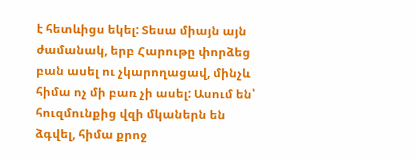է հետևիցս եկել: Տեսա միայն այն ժամանակ, երբ Հարութը փորձեց բան ասել ու չկարողացավ, մինչև հիմա ոչ մի բառ չի ասել: Ասում են՝ հուզմունքից վզի մկաներն են ձգվել, հիմա քրոջ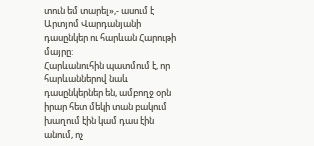տուն եմ տարել»,- ասում է Արտյոմ Վարդանյանի դասընկեր ու հարևան Հարութի մայրը:
Հարևանուհին պատմում է, որ հարևաններով նաև դասընկերներ են, ամբողջ օրն իրար հետ մեկի տան բակում խաղում էին կամ դաս էին անում, ոչ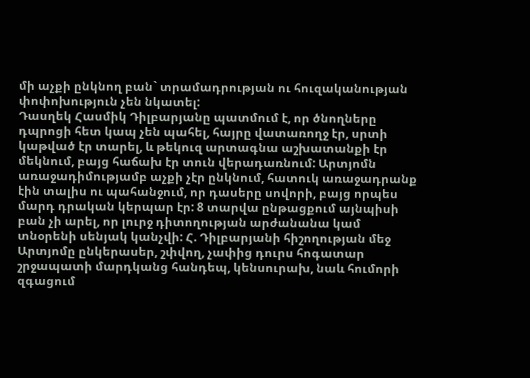մի աչքի ընկնող բան` տրամադրության ու հուզականության փոփոխություն չեն նկատել:
Դասղեկ Հասմիկ Դիլբարյանը պատմում է, որ ծնողները դպրոցի հետ կապ չեն պահել, հայրը վատառողջ էր, սրտի կաթված էր տարել, և թեկուզ արտագնա աշխատանքի էր մեկնում, բայց հաճախ էր տուն վերադառնում: Արտյոմն առաջադիմությամբ աչքի չէր ընկնում, հատուկ առաջադրանք էին տալիս ու պահանջում, որ դասերը սովորի, բայց որպես մարդ դրական կերպար էր: 8 տարվա ընթացքում այնպիսի բան չի արել, որ լուրջ դիտողության արժանանա կամ տնօրենի սենյակ կանչվի: Հ. Դիլբարյանի հիշողության մեջ Արտյոմը ընկերասեր, շփվող, չափից դուրս հոգատար շրջապատի մարդկանց հանդեպ, կենսուրախ, նաև հումորի զգացում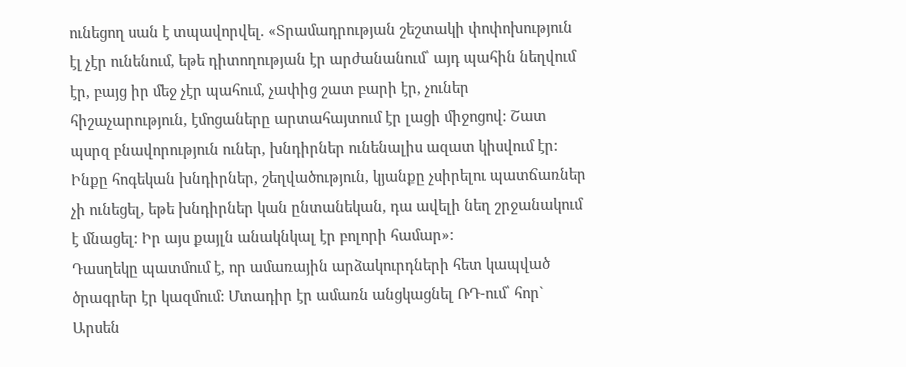ունեցող սան է տպավորվել. «Տրամադրության շեշտակի փոփոխություն էլ չէր ունենում, եթե դիտողության էր արժանանում՝ այդ պահին նեղվում էր, բայց իր մեջ չէր պահում, չափից շատ բարի էր, չուներ հիշաչարություն, էմոցաները արտահայտում էր լացի միջոցով: Շատ պսրզ բնավորություն ուներ, խնդիրներ ունենալիս ազատ կիսվում էր: Ինքը հոգեկան խնդիրներ, շեղվածություն, կյանքը չսիրելու պատճառներ չի ունեցել, եթե խնդիրներ կան ընտանեկան, դա ավելի նեղ շրջանակում է մնացել: Իր այս քայլն անակնկալ էր բոլորի համար»:
Դասղեկը պատմում է, որ ամառային արձակուրդների հետ կապված ծրագրեր էր կազմում: Մտադիր էր ամառն անցկացնել ՌԴ-ում՝ հոր` Արսեն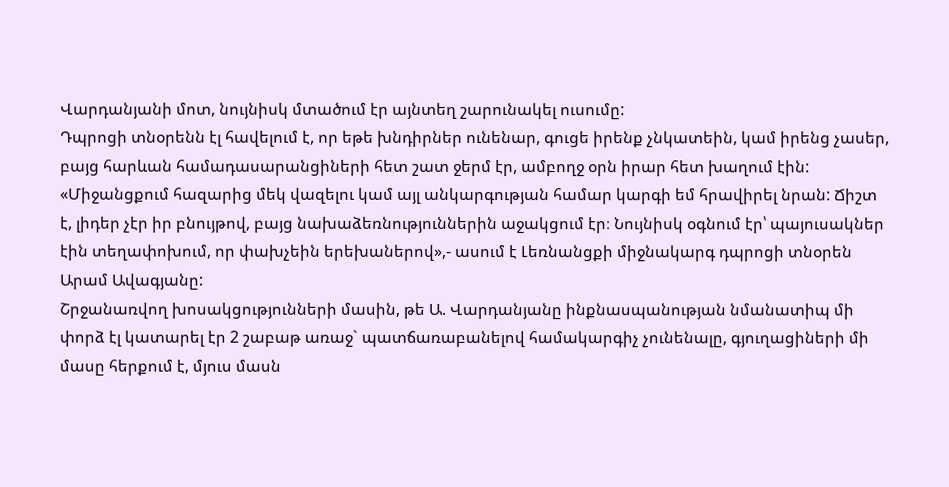Վարդանյանի մոտ, նույնիսկ մտածում էր այնտեղ շարունակել ուսումը:
Դպրոցի տնօրենն էլ հավելում է, որ եթե խնդիրներ ունենար, գուցե իրենք չնկատեին, կամ իրենց չասեր, բայց հարևան համադասարանցիների հետ շատ ջերմ էր, ամբողջ օրն իրար հետ խաղում էին: «Միջանցքում հազարից մեկ վազելու կամ այլ անկարգության համար կարգի եմ հրավիրել նրան: Ճիշտ է, լիդեր չէր իր բնույթով, բայց նախաձեռնություններին աջակցում էր։ Նույնիսկ օգնում էր՝ պայուսակներ էին տեղափոխում, որ փախչեին երեխաներով»,- ասում է Լեռնանցքի միջնակարգ դպրոցի տնօրեն Արամ Ավագյանը:
Շրջանառվող խոսակցությունների մասին, թե Ա. Վարդանյանը ինքնասպանության նմանատիպ մի փորձ էլ կատարել էր 2 շաբաթ առաջ` պատճառաբանելով համակարգիչ չունենալը, գյուղացիների մի մասը հերքում է, մյուս մասն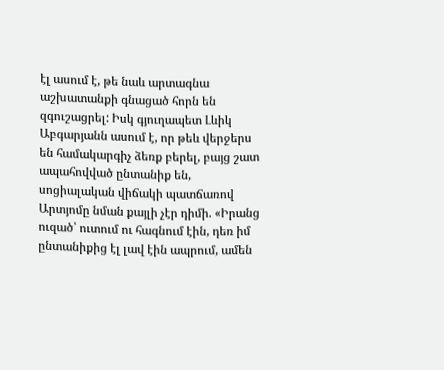էլ ասում է, թե նաև արտագնա աշխատանքի գնացած հորն են զգուշացրել: Իսկ գյուղապետ Լևիկ Աբգարյանն ասում է, որ թեև վերջերս են համակարգիչ ձեռք բերել, բայց շատ ապահովված ընտանիք են, սոցիալական վիճակի պատճառով Արտյոմը նման քայլի չէր դիմի. «Իրանց ուզած՝ ուտում ու հագնում էին, դեռ իմ ընտանիքից էլ լավ էին ապրում, ամեն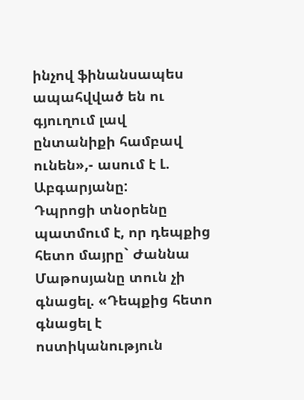ինչով ֆինանսապես ապահվված են ու գյուղում լավ ընտանիքի համբավ ունեն»,- ասում է Լ. Աբգարյանը:
Դպրոցի տնօրենը պատմում է, որ դեպքից հետո մայրը` Ժաննա Մաթոսյանը տուն չի գնացել. «Դեպքից հետո գնացել է ոստիկանություն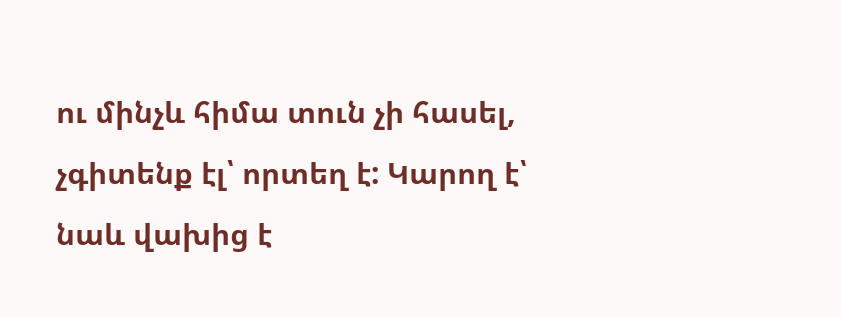ու մինչև հիմա տուն չի հասել, չգիտենք էլ՝ որտեղ է: Կարող է՝ նաև վախից է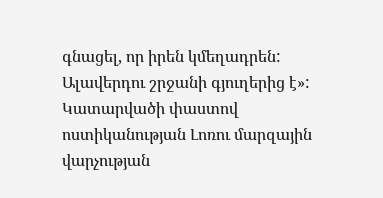գնացել, որ իրեն կմեղադրեն: Ալավերդու շրջանի գյուղերից է»:
Կատարվածի փաստով ոստիկանության Լոռու մարզային վարչության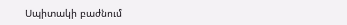Սպիտակի բաժնում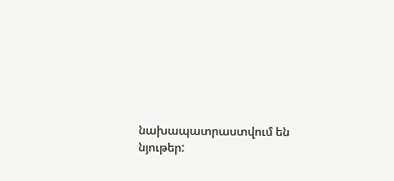նախապատրաստվում են նյութեր: